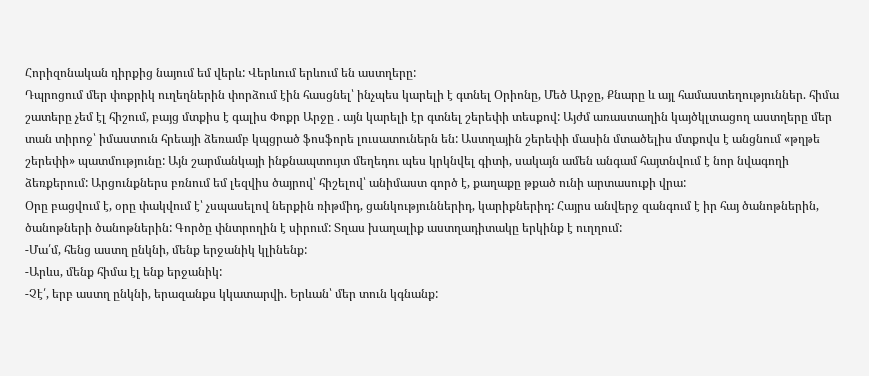Հորիզոնական դիրքից նայում եմ վերև: Վերևում երևում են աստղերը:
Դպրոցում մեր փոքրիկ ուղեղներին փորձում էին հասցնել՝ ինչպես կարելի է գտնել Օրիոնը, Մեծ Արջը, Քնարը և այլ համաստեղություններ. հիմա շատերը չեմ էլ հիշում, բայց մտքիս է գալիս Փոքր Արջը . այն կարելի էր գտնել շերեփի տեսքով: Այժմ առաստաղին կայծկլտացող աստղերը մեր տան տիրոջ՝ իմաստուն հրեայի ձեռամբ կպցրած ֆոսֆորե լուսատուներն են: Աստղային շերեփի մասին մտածելիս մտքովս է անցնում «թղթե շերեփի» պատմությունը: Այն շարմանկայի ինքնապտույտ մեղեդու պես կրկնվել գիտի, սակայն ամեն անգամ հայտնվում է նոր նվագողի ձեռքերում: Արցունքներս բռնում եմ լեզվիս ծայրով՝ հիշելով՝ անիմաստ գործ է, քաղաքը թքած ունի արտասուքի վրա:
Օրը բացվում է, օրը փակվում է՝ չսպասելով ներքին ռիթմիդ, ցանկություններիդ, կարիքներիդ: Հայրս անվերջ զանգում է իր հայ ծանոթներին, ծանոթների ծանոթներին: Գործը փնտրողին է սիրում: Տղաս խաղալիք աստղադիտակը երկինք է ուղղում:
-Մա՛մ, հենց աստղ ընկնի, մենք երջանիկ կլինենք:
-Արևս, մենք հիմա էլ ենք երջանիկ:
-Չէ՛, երբ աստղ ընկնի, երազանքս կկատարվի. Երևան՝ մեր տուն կգնանք: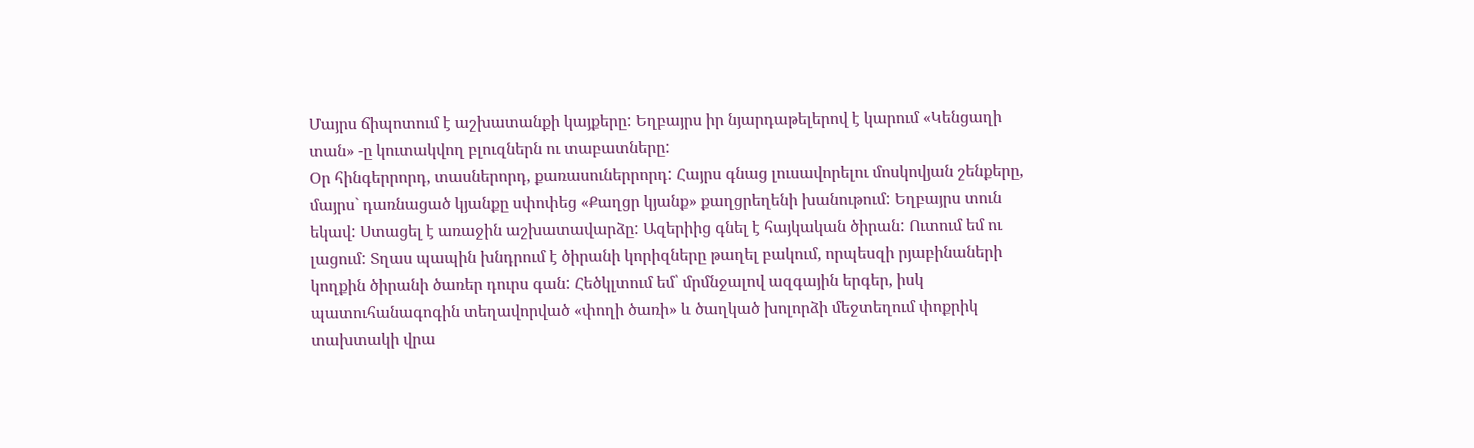Մայրս ճիպոտում է աշխատանքի կայքերը: Եղբայրս իր նյարդաթելերով է կարում «Կենցաղի տան» -ը կուտակվող բլուզներն ու տաբատները:
Օր հինգերրորդ, տասներորդ, քառասուներրորդ: Հայրս գնաց լուսավորելու մոսկովյան շենքերը, մայրս` դառնացած կյանքը սփոփեց «Քաղցր կյանք» քաղցրեղենի խանութում: Եղբայրս տուն եկավ: Ստացել է առաջին աշխատավարձը: Ազերիից գնել է հայկական ծիրան: Ուտում եմ ու լացում: Տղաս պապին խնդրում է ծիրանի կորիզները թաղել բակում, որպեսզի րյաբինաների կողքին ծիրանի ծառեր դուրս գան: Հեծկլտում եմ՝ մրմնջալով ազգային երգեր, իսկ պատուհանագոգին տեղավորված «փողի ծառի» և ծաղկած խոլորձի մեջտեղում փոքրիկ տախտակի վրա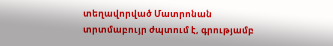տեղավորված Մատրոնան տրտմաբույր ժպտում է, գրությամբ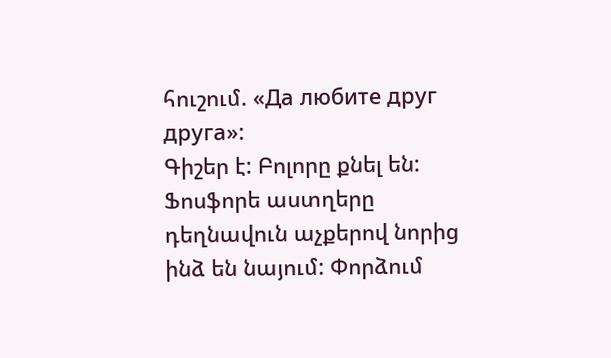հուշում. «Да любите друг друга»:
Գիշեր է: Բոլորը քնել են: Ֆոսֆորե աստղերը դեղնավուն աչքերով նորից ինձ են նայում: Փորձում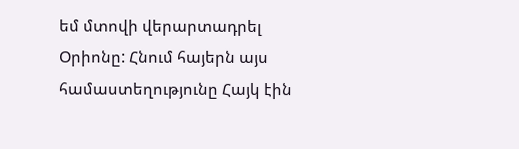եմ մտովի վերարտադրել Օրիոնը: Հնում հայերն այս համաստեղությունը Հայկ էին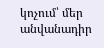կոչում՝ մեր անվանադիր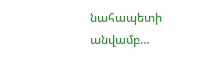նահապետի անվամբ…